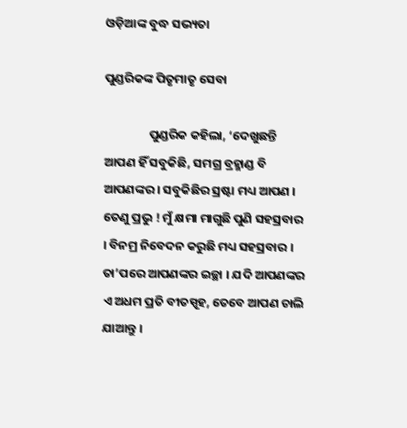ଓଡ଼ିଆଙ୍କ ବୁଦ୍ଧ ସଭ୍ୟତା

ପୁଣ୍ଡରିକଙ୍କ ପିତୃମାତୃ ସେବା

                ପୁଣ୍ଡରିକ କହିଲା, ‘ଦେଖୁଛନ୍ତି ଆପଣ ହିଁ ସବୁକିଛି, ସମଗ୍ର ବ୍ରହ୍ମାଣ୍ଡ ବି ଆପଣଙ୍କର । ସବୁକିଛିର ସ୍ରଷ୍ଟା ମଧ୍ୟ ଆପଣ । ତେଣୁ ପ୍ରଭୁ ! ମୁଁ କ୍ଷମା ମାଗୁଛି ପୁଣି ସହସ୍ରବାର । ବିନମ୍ର ନିବେଦନ କରୁଛି ମଧ୍ୟ ସହସ୍ରବାର । ତା’ପରେ ଆପଣଙ୍କର ଇଚ୍ଛା । ଯଦି ଆପଣଙ୍କର ଏ ଅଧମ ପ୍ରତି ବୀତସ୍ପୃହ, ତେବେ ଆପଣ ଚାଲି ଯାଆନ୍ତୁ ।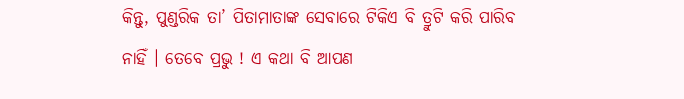କିନ୍ତୁ, ପୁଣ୍ଡରିକ ତା’ ପିତାମାତାଙ୍କ ସେବାରେ ଟିକିଏ ବି ତ୍ରୁଟି କରି ପାରିବ ନାହିଁ । ତେବେ ପ୍ରଭୁ ! ଏ କଥା ବି ଆପଣ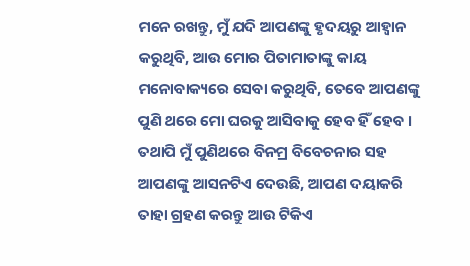ମନେ ରଖନ୍ତୁ, ମୁଁ ଯଦି ଆପଣଙ୍କୁ ହୃଦୟରୁ ଆହ୍ୱାନ କରୁଥିବି, ଆଉ ମୋର ପିତାମାତାଙ୍କୁ କାୟ ମନୋବାକ୍ୟରେ ସେବା କରୁଥିବି, ତେବେ ଆପଣଙ୍କୁ ପୁଣି ଥରେ ମୋ ଘରକୁ ଆସିବାକୁ ହେବ ହିଁ ହେବ । ତଥାପି ମୁଁ ପୁଣିଥରେ ବିନମ୍ର ବିବେଚନାର ସହ ଆପଣଙ୍କୁ ଆସନଟିଏ ଦେଉଛି, ଆପଣ ଦୟାକରି ତାହା ଗ୍ରହଣ କରନ୍ତୁ ଆଉ ଟିକିଏ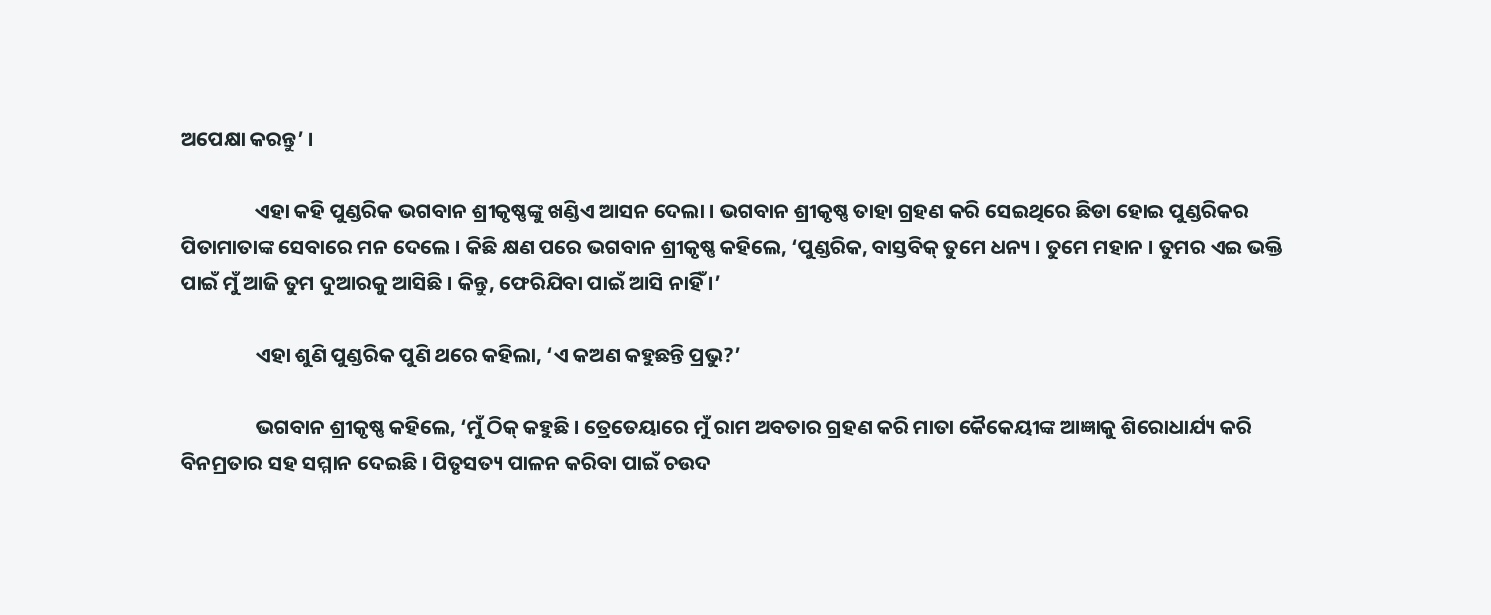ଅପେକ୍ଷା କରନ୍ତୁ’ ।

                ଏହା କହି ପୁଣ୍ଡରିକ ଭଗବାନ ଶ୍ରୀକୃଷ୍ଣଙ୍କୁ ଖଣ୍ଡିଏ ଆସନ ଦେଲା । ଭଗବାନ ଶ୍ରୀକୃଷ୍ଣ ତାହା ଗ୍ରହଣ କରି ସେଇଥିରେ ଛିଡା ହୋଇ ପୁଣ୍ଡରିକର ପିତାମାତାଙ୍କ ସେବାରେ ମନ ଦେଲେ । କିଛି କ୍ଷଣ ପରେ ଭଗବାନ ଶ୍ରୀକୃଷ୍ଣ କହିଲେ, ‘ପୁଣ୍ଡରିକ, ବାସ୍ତବିକ୍ ତୁମେ ଧନ୍ୟ । ତୁମେ ମହାନ । ତୁମର ଏଇ ଭକ୍ତି ପାଇଁ ମୁଁ ଆଜି ତୁମ ଦୁଆରକୁ ଆସିଛି । କିନ୍ତୁ, ଫେରିଯିବା ପାଇଁ ଆସି ନାହିଁ ।’

                ଏହା ଶୁଣି ପୁଣ୍ଡରିକ ପୁଣି ଥରେ କହିଲା, ‘ଏ କଅଣ କହୁଛନ୍ତି ପ୍ରଭୁ?’

                ଭଗବାନ ଶ୍ରୀକୃଷ୍ଣ କହିଲେ, ‘ମୁଁ ଠିକ୍ କହୁଛି । ତ୍ରେତେୟାରେ ମୁଁ ରାମ ଅବତାର ଗ୍ରହଣ କରି ମାତା କୈକେୟୀଙ୍କ ଆଜ୍ଞାକୁ ଶିରୋଧାର୍ଯ୍ୟ କରି ବିନମ୍ରତାର ସହ ସମ୍ମାନ ଦେଇଛି । ପିତୃସତ୍ୟ ପାଳନ କରିବା ପାଇଁ ଚଉଦ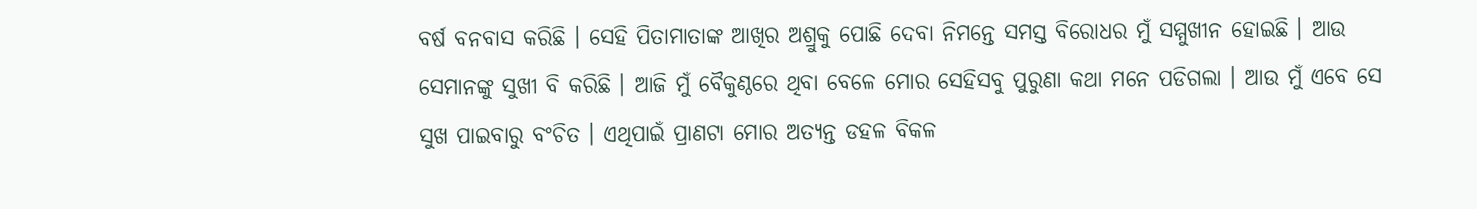ବର୍ଷ ବନବାସ କରିଛି । ସେହି ପିତାମାତାଙ୍କ ଆଖିର ଅଶ୍ରୁକୁ ପୋଛି ଦେବା ନିମନ୍ତେ ସମସ୍ତ ବିରୋଧର ମୁଁ ସମ୍ମୁଖୀନ ହୋଇଛି । ଆଉ ସେମାନଙ୍କୁ ସୁଖୀ ବି କରିଛି । ଆଜି ମୁଁ ବୈକୁଣ୍ଠରେ ଥିବା ବେଳେ ମୋର ସେହିସବୁ ପୁରୁଣା କଥା ମନେ ପଡିଗଲା । ଆଉ ମୁଁ ଏବେ ସେ ସୁଖ ପାଇବାରୁ ବଂଚିତ । ଏଥିପାଇଁ ପ୍ରାଣଟା ମୋର ଅତ୍ୟନ୍ତ ଡହଳ ବିକଳ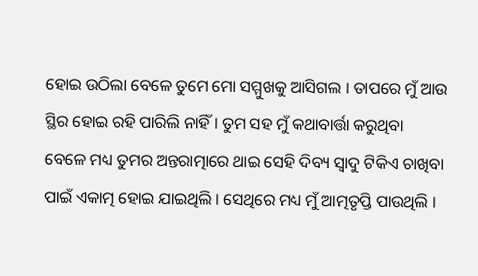ହୋଇ ଉଠିଲା ବେଳେ ତୁମେ ମୋ ସମ୍ମୁଖକୁ ଆସିଗଲ । ତାପରେ ମୁଁ ଆଉ ସ୍ଥିର ହୋଇ ରହି ପାରିଲି ନାହିଁ । ତୁମ ସହ ମୁଁ କଥାବାର୍ତ୍ତା କରୁଥିବା        ବେଳେ ମଧ୍ୟ ତୁମର ଅନ୍ତରାତ୍ମାରେ ଥାଇ ସେହି ଦିବ୍ୟ ସ୍ୱାଦୁ ଟିକିଏ ଚାଖିବା ପାଇଁ ଏକାତ୍ମ ହୋଇ ଯାଇଥିଲି । ସେଥିରେ ମଧ୍ୟ ମୁଁ ଆତ୍ମତୃପ୍ତି ପାଉଥିଲି ।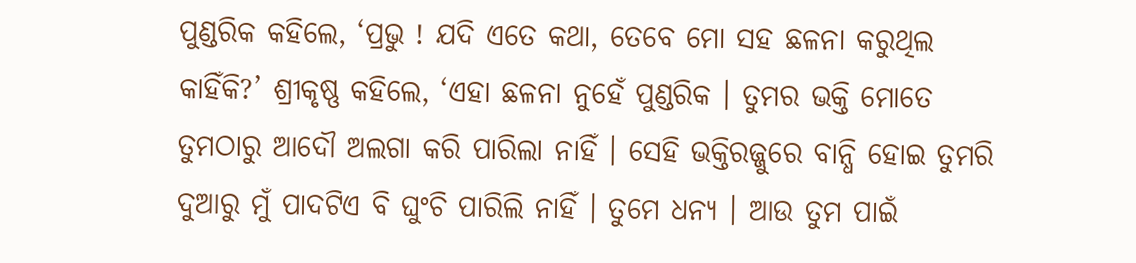ପୁଣ୍ଡରିକ କହିଲେ, ‘ପ୍ରଭୁ ! ଯଦି ଏତେ କଥା, ତେବେ ମୋ ସହ ଛଳନା କରୁଥିଲ କାହିଁକି?’ ଶ୍ରୀକୃଷ୍ଣ କହିଲେ, ‘ଏହା ଛଳନା ନୁହେଁ ପୁଣ୍ଡରିକ । ତୁମର ଭକ୍ତି ମୋତେ ତୁମଠାରୁ ଆଦୌ ଅଲଗା କରି ପାରିଲା ନାହିଁ । ସେହି ଭକ୍ତିରଜ୍ଜୁରେ ବାନ୍ଧି ହୋଇ ତୁମରି ଦୁଆରୁ ମୁଁ ପାଦଟିଏ ବି ଘୁଂଚି ପାରିଲି ନାହିଁ । ତୁମେ ଧନ୍ୟ । ଆଉ ତୁମ ପାଇଁ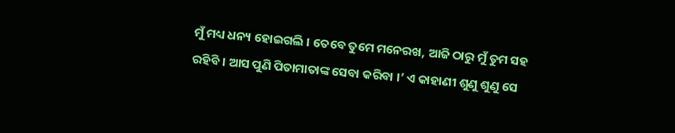ମୁଁ ମଧ୍ୟ ଧନ୍ୟ ହୋଇଗଲି । ତେବେ ତୁମେ ମନେରଖ, ଆଜି ଠାରୁ ମୁଁ ତୁମ ସହ ରହିବି । ଆସ ପୁଣି ପିତାମାତାଙ୍କ ସେବା କରିବା ।’ ଏ କାହାଣୀ ଶୁଣୁ ଶୁଣୁ ସେ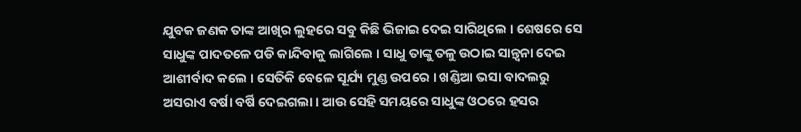ଯୁବକ ଜଣକ ତାଙ୍କ ଆଖିର ଲୁହରେ ସବୁ କିଛି ଭିଜାଇ ଦେଇ ସାରିଥିଲେ । ଶେଷରେ ସେ ସାଧୁଙ୍କ ପାଦତଳେ ପଡି କାନ୍ଦିବାକୁ ଲାଗିଲେ । ସାଧୁ ତାଙ୍କୁ ତଳୁ ଉଠାଇ ସାନ୍ତ୍ୱନା ଦେଇ ଆଶୀର୍ବାଦ କଲେ । ସେତିକି ବେଳେ ସୂର୍ଯ୍ୟ ମୁଣ୍ଡ ଉପରେ । ଖଣ୍ଡିଆ ଭସା ବାଦଲରୁ ଅସରାଏ ବର୍ଷା ବର୍ଷି ଦେଇଗଲା । ଆଉ ସେହି ସମୟରେ ସାଧୁଙ୍କ ଓଠରେ ହସର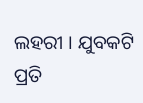ଲହରୀ । ଯୁବକଟି ପ୍ରତି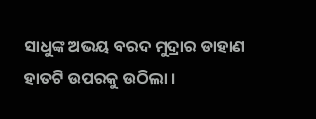ସାଧୁଙ୍କ ଅଭୟ ବରଦ ମୁଦ୍ରାର ଡାହାଣ ହାତଟି ଉପରକୁ ଉଠିଲା ।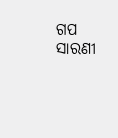ଗପ ସାରଣୀ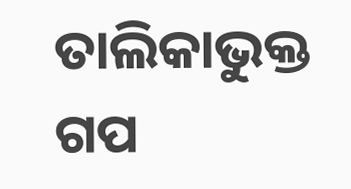ତାଲିକାଭୁକ୍ତ ଗପ